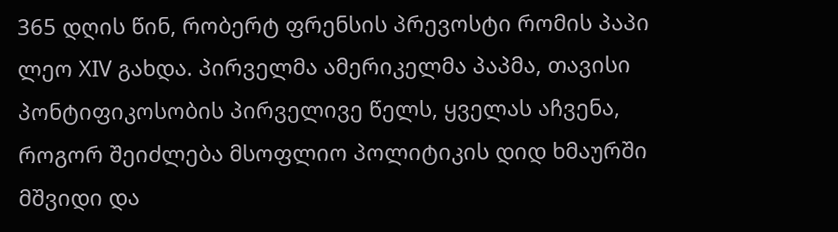365 დღის წინ, რობერტ ფრენსის პრევოსტი რომის პაპი ლეო XIV გახდა. პირველმა ამერიკელმა პაპმა, თავისი პონტიფიკოსობის პირველივე წელს, ყველას აჩვენა, როგორ შეიძლება მსოფლიო პოლიტიკის დიდ ხმაურში მშვიდი და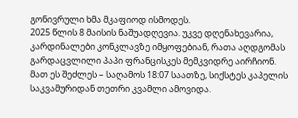გონივრული ხმა მკაფიოდ ისმოდეს.
2025 წლის 8 მაისის ნაშუადღევია. უკვე დღენახევარია, კარდინალები კონკლავზე იმყოფებიან, რათა აღდგომას გარდაცვლილი პაპი ფრანცისკეს მემკვიდრე აირჩიონ. მათ ეს შეძლეს – საღამოს 18:07 საათზე, სიქსტეს კაპელის საკვამურიდან თეთრი კვამლი ამოვიდა.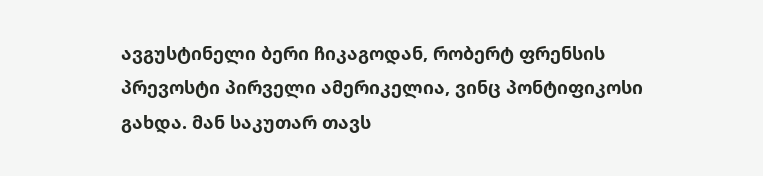ავგუსტინელი ბერი ჩიკაგოდან, რობერტ ფრენსის პრევოსტი პირველი ამერიკელია, ვინც პონტიფიკოსი გახდა. მან საკუთარ თავს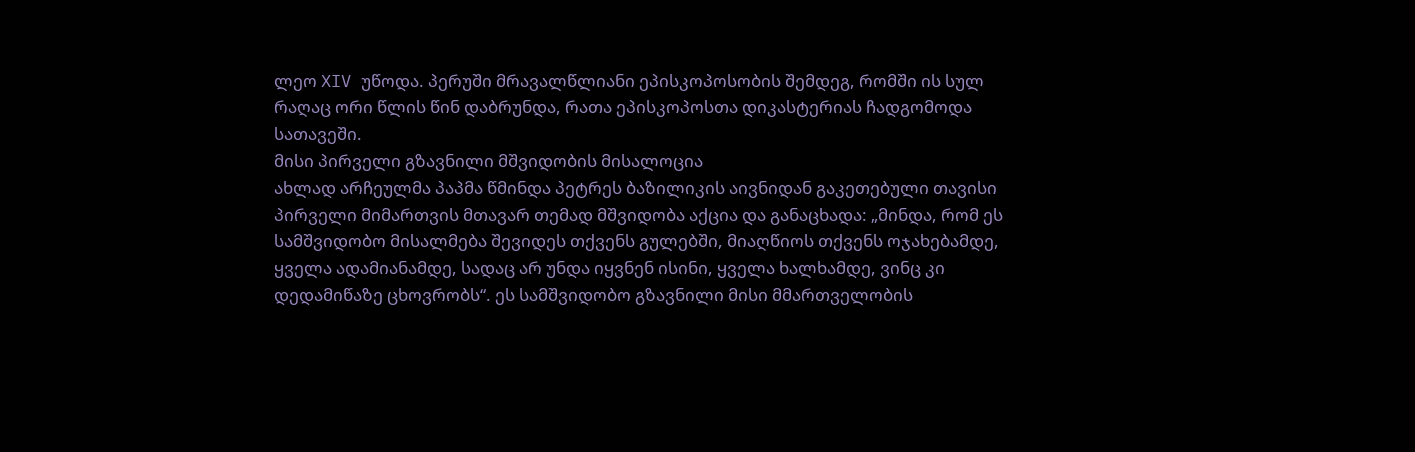ლეო XIV უწოდა. პერუში მრავალწლიანი ეპისკოპოსობის შემდეგ, რომში ის სულ რაღაც ორი წლის წინ დაბრუნდა, რათა ეპისკოპოსთა დიკასტერიას ჩადგომოდა სათავეში.
მისი პირველი გზავნილი მშვიდობის მისალოცია
ახლად არჩეულმა პაპმა წმინდა პეტრეს ბაზილიკის აივნიდან გაკეთებული თავისი პირველი მიმართვის მთავარ თემად მშვიდობა აქცია და განაცხადა: „მინდა, რომ ეს სამშვიდობო მისალმება შევიდეს თქვენს გულებში, მიაღწიოს თქვენს ოჯახებამდე, ყველა ადამიანამდე, სადაც არ უნდა იყვნენ ისინი, ყველა ხალხამდე, ვინც კი დედამიწაზე ცხოვრობს“. ეს სამშვიდობო გზავნილი მისი მმართველობის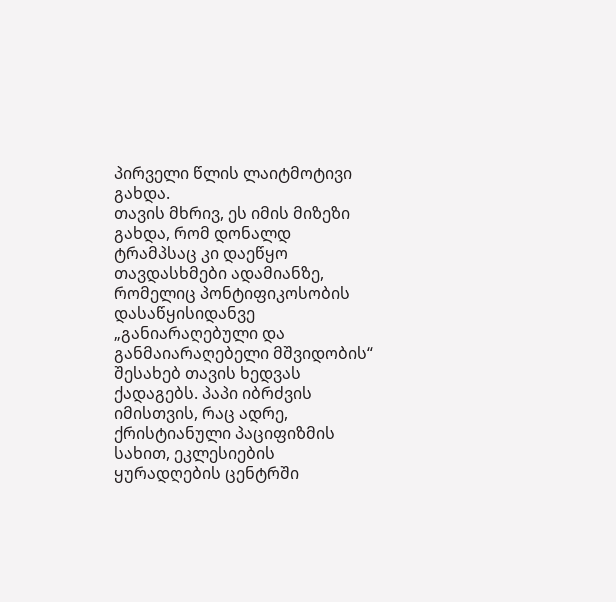პირველი წლის ლაიტმოტივი გახდა.
თავის მხრივ, ეს იმის მიზეზი გახდა, რომ დონალდ ტრამპსაც კი დაეწყო თავდასხმები ადამიანზე, რომელიც პონტიფიკოსობის დასაწყისიდანვე „განიარაღებული და განმაიარაღებელი მშვიდობის“ შესახებ თავის ხედვას ქადაგებს. პაპი იბრძვის იმისთვის, რაც ადრე, ქრისტიანული პაციფიზმის სახით, ეკლესიების ყურადღების ცენტრში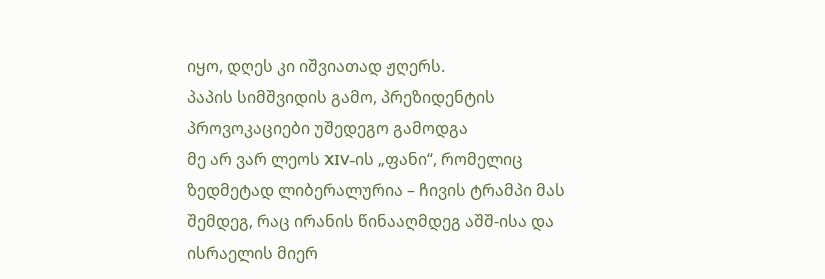იყო, დღეს კი იშვიათად ჟღერს.
პაპის სიმშვიდის გამო, პრეზიდენტის პროვოკაციები უშედეგო გამოდგა
მე არ ვარ ლეოს XIV-ის „ფანი“, რომელიც ზედმეტად ლიბერალურია – ჩივის ტრამპი მას შემდეგ, რაც ირანის წინააღმდეგ აშშ-ისა და ისრაელის მიერ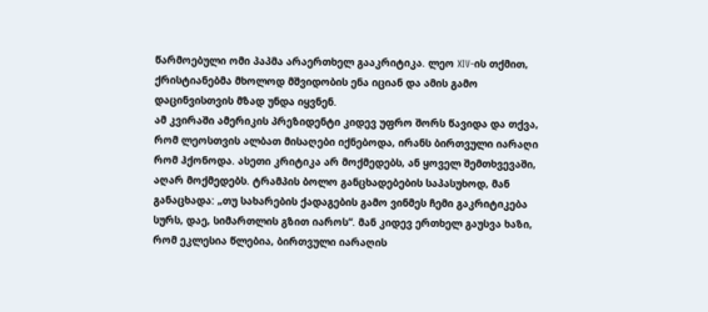წარმოებული ომი პაპმა არაერთხელ გააკრიტიკა. ლეო XIV-ის თქმით, ქრისტიანებმა მხოლოდ მშვიდობის ენა იციან და ამის გამო დაცინვისთვის მზად უნდა იყვნენ.
ამ კვირაში ამერიკის პრეზიდენტი კიდევ უფრო შორს წავიდა და თქვა, რომ ლეოსთვის ალბათ მისაღები იქნებოდა, ირანს ბირთვული იარაღი რომ ჰქონოდა. ასეთი კრიტიკა არ მოქმედებს, ან ყოველ შემთხვევაში, აღარ მოქმედებს. ტრამპის ბოლო განცხადებების საპასუხოდ, მან განაცხადა: „თუ სახარების ქადაგების გამო ვინმეს ჩემი გაკრიტიკება სურს, დაე, სიმართლის გზით იაროს“. მან კიდევ ერთხელ გაუსვა ხაზი, რომ ეკლესია წლებია, ბირთვული იარაღის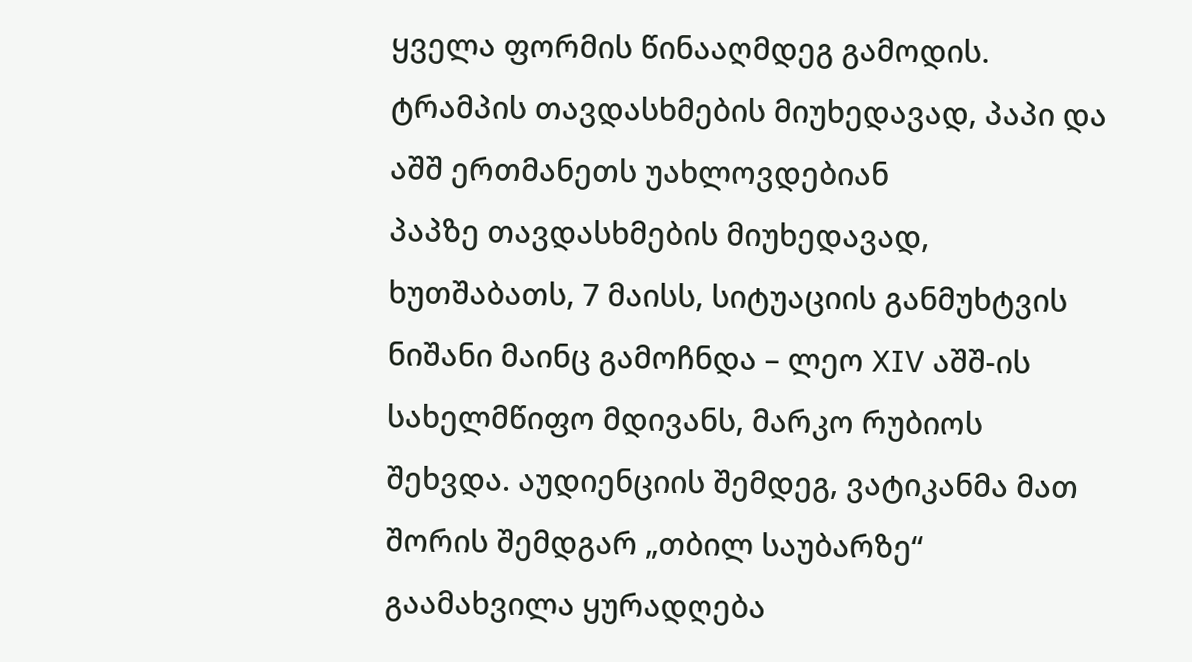ყველა ფორმის წინააღმდეგ გამოდის.
ტრამპის თავდასხმების მიუხედავად, პაპი და აშშ ერთმანეთს უახლოვდებიან
პაპზე თავდასხმების მიუხედავად, ხუთშაბათს, 7 მაისს, სიტუაციის განმუხტვის ნიშანი მაინც გამოჩნდა – ლეო XIV აშშ-ის სახელმწიფო მდივანს, მარკო რუბიოს შეხვდა. აუდიენციის შემდეგ, ვატიკანმა მათ შორის შემდგარ „თბილ საუბარზე“ გაამახვილა ყურადღება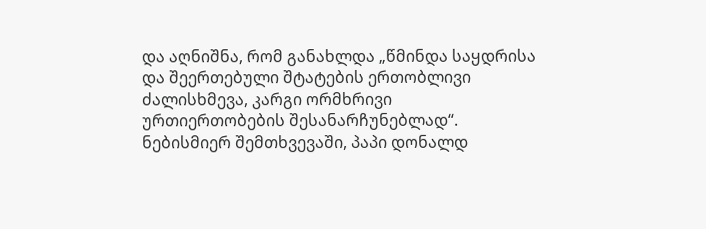და აღნიშნა, რომ განახლდა „წმინდა საყდრისა და შეერთებული შტატების ერთობლივი ძალისხმევა, კარგი ორმხრივი ურთიერთობების შესანარჩუნებლად“.
ნებისმიერ შემთხვევაში, პაპი დონალდ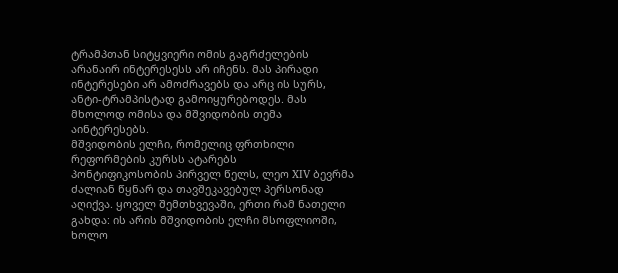ტრამპთან სიტყვიერი ომის გაგრძელების არანაირ ინტერესესს არ იჩენს. მას პირადი ინტერესები არ ამოძრავებს და არც ის სურს, ანტი-ტრამპისტად გამოიყურებოდეს. მას მხოლოდ ომისა და მშვიდობის თემა აინტერესებს.
მშვიდობის ელჩი, რომელიც ფრთხილი რეფორმების კურსს ატარებს
პონტიფიკოსობის პირველ წელს, ლეო XIV ბევრმა ძალიან წყნარ და თავშეკავებულ პერსონად აღიქვა. ყოველ შემთხვევაში, ერთი რამ ნათელი გახდა: ის არის მშვიდობის ელჩი მსოფლიოში, ხოლო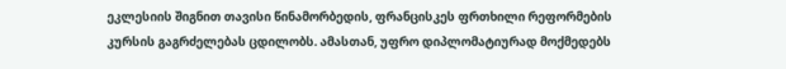ეკლესიის შიგნით თავისი წინამორბედის, ფრანცისკეს ფრთხილი რეფორმების კურსის გაგრძელებას ცდილობს. ამასთან, უფრო დიპლომატიურად მოქმედებს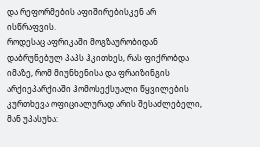და რეფორმების აფიშირებისკენ არ ისწრაფვის.
როდესაც აფრიკაში მოგზაურობიდან დაბრუნებულ პაპს ჰკითხეს, რას ფიქრობდა იმაზე, რომ მიუნხენისა და ფრაიზინგის არქიეპარქიაში ჰომოსექსუალი წყვილების კურთხევა ოფიციალურად არის შესაძლებელი, მან უპასუხა: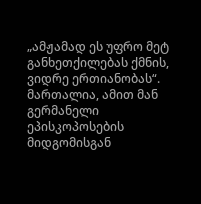„ამჟამად ეს უფრო მეტ განხეთქილებას ქმნის, ვიდრე ერთიანობას“. მართალია, ამით მან გერმანელი ეპისკოპოსების მიდგომისგან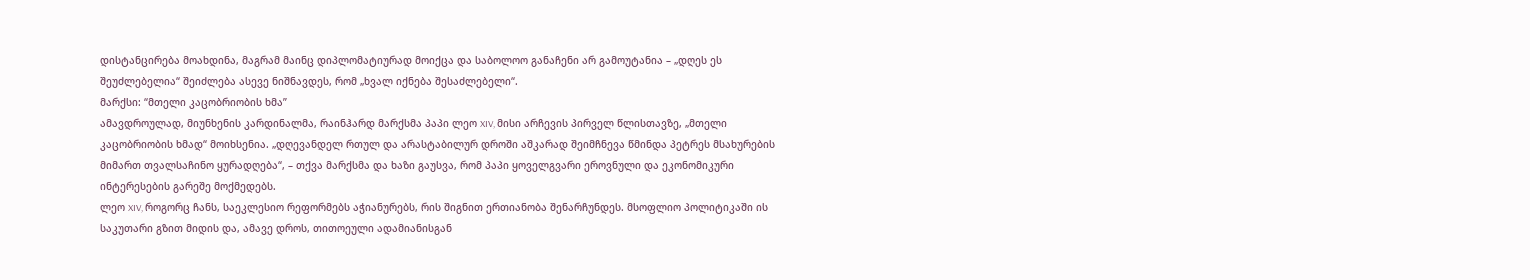დისტანცირება მოახდინა, მაგრამ მაინც დიპლომატიურად მოიქცა და საბოლოო განაჩენი არ გამოუტანია – „დღეს ეს შეუძლებელია“ შეიძლება ასევე ნიშნავდეს, რომ „ხვალ იქნება შესაძლებელი“.
მარქსი: “მთელი კაცობრიობის ხმა”
ამავდროულად, მიუნხენის კარდინალმა, რაინჰარდ მარქსმა პაპი ლეო XIV, მისი არჩევის პირველ წლისთავზე, „მთელი კაცობრიობის ხმად“ მოიხსენია. „დღევანდელ რთულ და არასტაბილურ დროში აშკარად შეიმჩნევა წმინდა პეტრეს მსახურების მიმართ თვალსაჩინო ყურადღება“, – თქვა მარქსმა და ხაზი გაუსვა, რომ პაპი ყოველგვარი ეროვნული და ეკონომიკური ინტერესების გარეშე მოქმედებს.
ლეო XIV, როგორც ჩანს, საეკლესიო რეფორმებს აჭიანურებს, რის შიგნით ერთიანობა შენარჩუნდეს. მსოფლიო პოლიტიკაში ის საკუთარი გზით მიდის და, ამავე დროს, თითოეული ადამიანისგან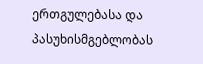ერთგულებასა და პასუხისმგებლობას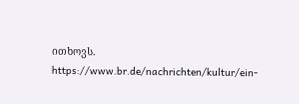ითხოვს.
https://www.br.de/nachrichten/kultur/ein-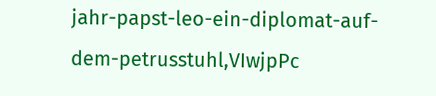jahr-papst-leo-ein-diplomat-auf-dem-petrusstuhl,VIwjpPc